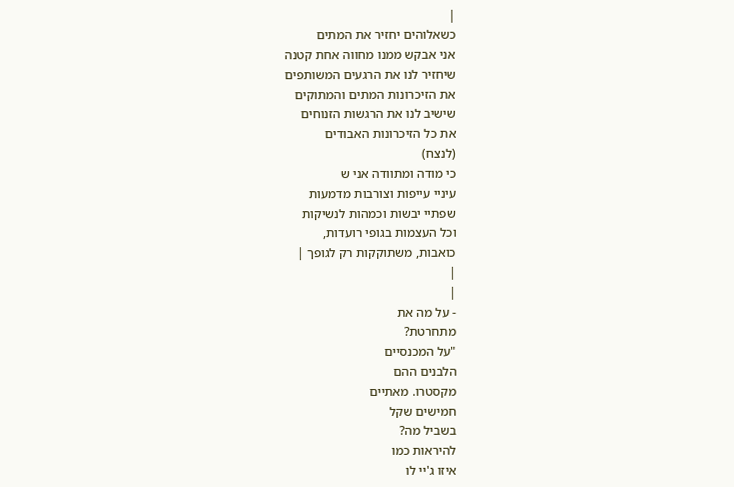|
כשאלוהים יחזיר את המתים
אני אבקש ממנו מחווה אחת קטנה
שיחזיר לנו את הרגעים המשותפים
את הזיכרונות המתים והמתוקים
שישיב לנו את הרגשות הזנוחים
את כל הזיכרונות האבודים
(לנצח)
כי מודה ומתוודה אני ש
עיניי עייפות וצורבות מדמעות
שפתיי יבשות וכמהות לנשיקות
וכל העצמות בגופי רועדות,
כואבות, משתוקקות רק לגופך |
|
|
- על מה את
מתחרטת?
"על המכנסיים
הלבנים ההם
מקסטרו. מאתיים
חמישים שקל
בשביל מה?
להיראות כמו
איזו ג'יי לו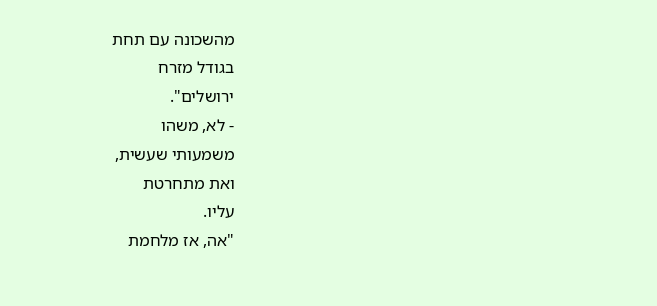מהשכונה עם תחת
בגודל מזרח
ירושלים".
- לא, משהו
משמעותי שעשית,
ואת מתחרטת
עליו.
"אה, אז מלחמת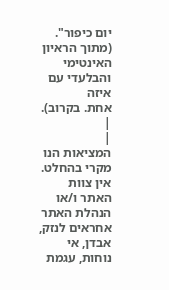יום כיפור".
(מתוך הראיון
האינטימי
והבלעדי עם איזה
אחת. בקרוב). |
|
המציאות הנו מקרי בהחלט. אין צוות האתר ו/או
הנהלת האתר אחראים לנזק, אבדן, אי נוחות, עגמת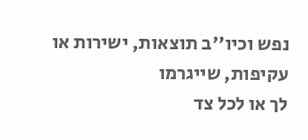נפש וכיו''ב תוצאות, ישירות או עקיפות, שייגרמו
לך או לכל צד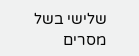שלישי בשל מסרים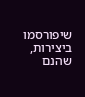שיפורסמו
ביצירות, שהנם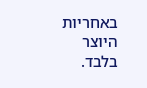באחריות היוצר בלבד.